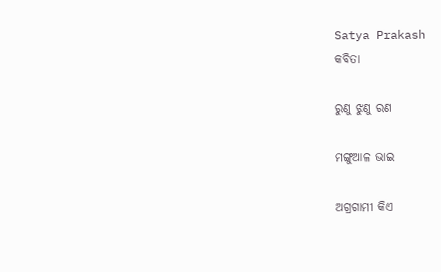Satya Prakash
କବିତା

ରୁଣୁ ଝୁଣୁ ରଣ

ମଙ୍ଗୁଆଳ ଭାଇ

ଅଗ୍ରଗାମୀ କିଏ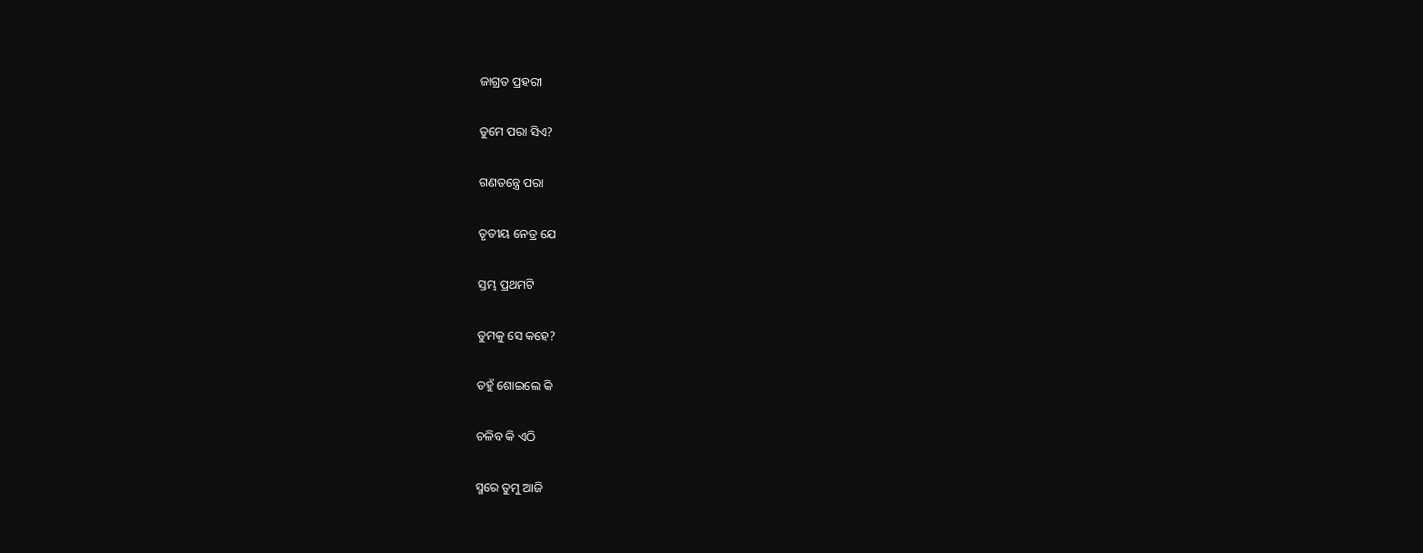ଜାଗ୍ରତ ପ୍ରହରୀ

ତୁମେ ପରା ସିଏ?

ଗଣତନ୍ତ୍ରେ ପରା

ତୃତୀୟ ନେତ୍ର ଯେ

ସ୍ତମ୍ଭ ପ୍ରଥମଟି

ତୁମକୁ ସେ କହେ?

ତହୁଁ ଶୋଇଲେ କି

ଚଳିବ କି ଏଠି

ସ୍ମରେ ତୁମୁ ଆଜି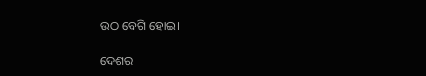ଉଠ ବେଗି ହୋଇ।

ଦେଶର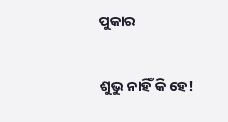ପୁକାର

ଶୁଭୁ ନାହିଁ କି ହେ!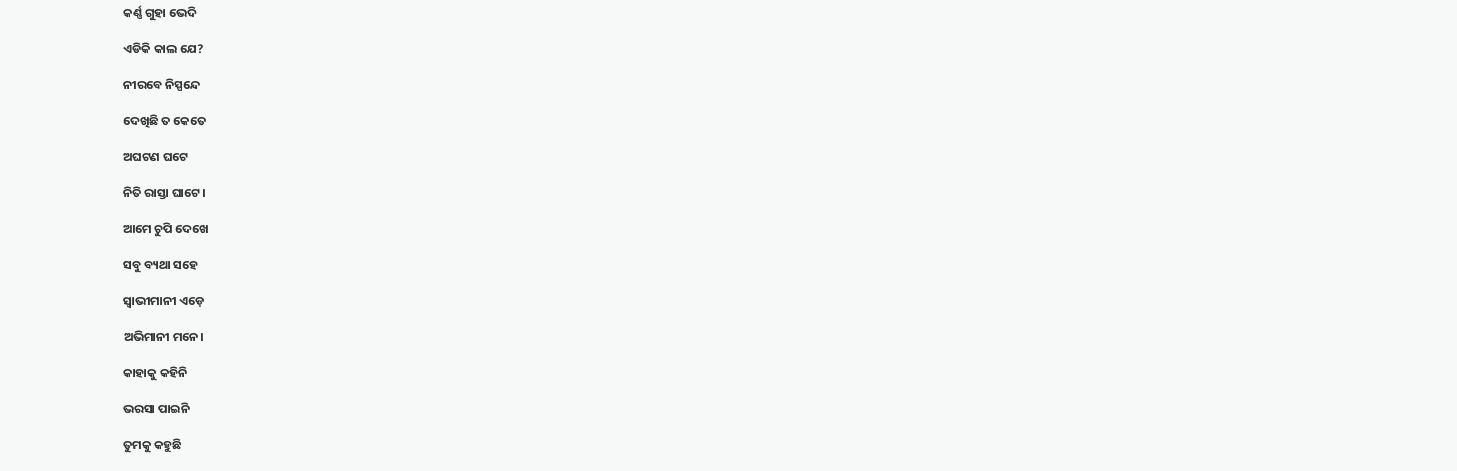କର୍ଣ୍ଣ ଗୁହା ଭେଦି

ଏଡିକି କାଲ ଯେ?

ନୀରବେ ନିସ୍ପନ୍ଦେ

ଦେଖିଛି ତ କେତେ

ଅଘଟଣ ଘଟେ

ନିତି ରାସ୍ତା ଘାଟେ।

ଆମେ ଚୁପି ଦେଖେ

ସବୁ ବ୍ୟଥା ସହେ

ସ୍ୱାଭୀମାନୀ ଏଡ଼େ

ଅଭିମାନୀ ମନେ।

କାହାକୁ କହିନି

ଭରସା ପାଇନି

ତୁମକୁ କହୁଛି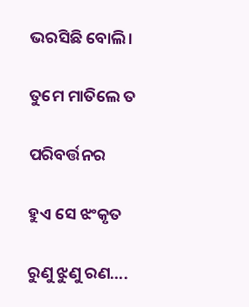ଭରସିଛି ବୋଲି।

ତୁମେ ମାତିଲେ ତ

ପରିବର୍ତ୍ତନର

ହୁଏ ସେ ଝଂକୃତ

ରୁଣୁ ଝୁଣୁ ରଣ….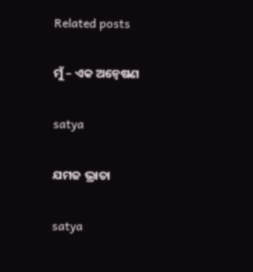Related posts

ମୁଁ – ଏକ ଅନ୍ୱେଷଣ

satya

ଯମଜ ଭ୍ରାତା

satya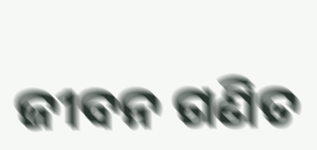ଜୀବନ ଗଣିତ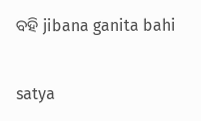ବହି jibana ganita bahi

satya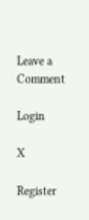Leave a Comment

Login

X

Register